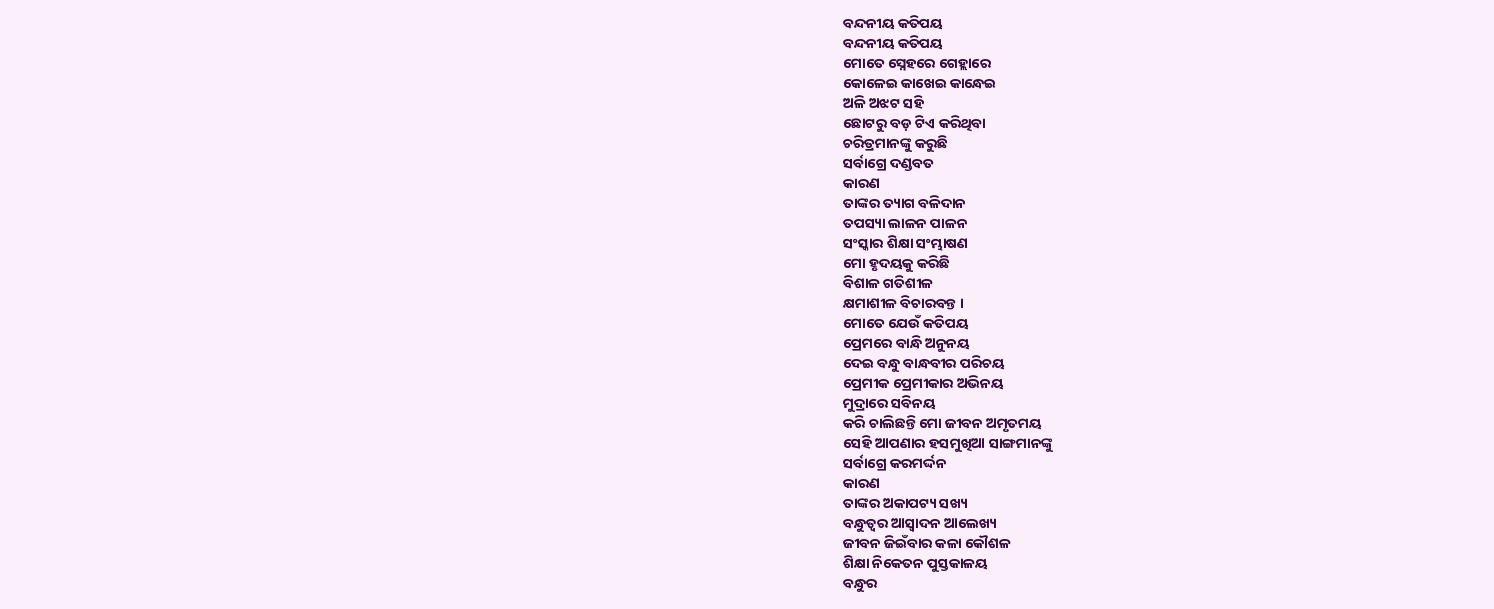ବନ୍ଦନୀୟ କତିପୟ
ବନ୍ଦନୀୟ କତିପୟ
ମୋତେ ସ୍ନେହରେ ଗେହ୍ଲାରେ
କୋଳେଇ କାଖେଇ କାନ୍ଧେଇ
ଅଳି ଅଝଟ ସହି
ଛୋଟରୁ ବଡ଼ ଟିଏ କରିଥିବା
ଚରିତ୍ରମାନଙ୍କୁ କରୁଛି
ସର୍ବାଗ୍ରେ ଦଣ୍ଡବତ
କାରଣ
ତାଙ୍କର ତ୍ୟାଗ ବଳିଦାନ
ତପସ୍ୟା ଲାଳନ ପାଳନ
ସଂସ୍କାର ଶିକ୍ଷା ସଂମ୍ଭାଷଣ
ମୋ ହୃଦୟକୁ କରିଛି
ବିଶାଳ ଗତିଶୀଳ
କ୍ଷମାଶୀଳ ବିଚାରବନ୍ତ ।
ମୋତେ ଯେଉଁ କତିପୟ
ପ୍ରେମରେ ବାନ୍ଧି ଅନୁନୟ
ଦେଇ ବନ୍ଧୁ ବାନ୍ଧବୀର ପରିଚୟ
ପ୍ରେମୀକ ପ୍ରେମୀକାର ଅଭିନୟ
ମୁଦ୍ରାରେ ସବିନୟ
କରି ଚାଲିଛନ୍ତି ମୋ ଜୀବନ ଅମୃତମୟ
ସେହି ଆପଣାର ହସମୁଖିଆ ସାଙ୍ଗମାନଙ୍କୁ
ସର୍ବାଗ୍ରେ କରମର୍ଦ୍ଦନ
କାରଣ
ତାଙ୍କର ଅକାପଟ୍ୟ ସଖ୍ୟ
ବନ୍ଧୁତ୍ୱର ଆସ୍ଵାଦନ ଆଲେଖ୍ୟ
ଜୀବନ ଜିଇଁବାର କଳା କୌଶଳ
ଶିକ୍ଷା ନିକେତନ ପୁସ୍ତକାଳୟ
ବନ୍ଧୁର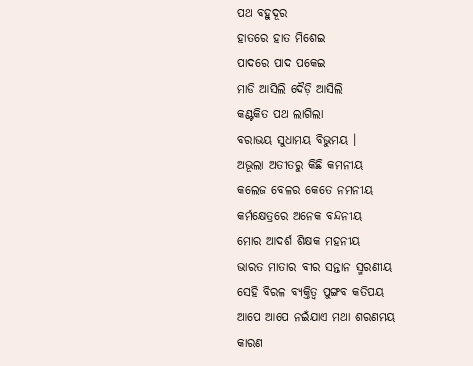ପଥ ବହୁଦୂର
ହାତରେ ହାତ ମିଶେଇ
ପାଦରେ ପାଦ ପକେଇ
ମାଡି ଆସିଲି ଦୈଡ଼ି ଆସିଲି
କଣ୍ଟକିତ ପଥ ଲାଗିଲା
ବରାଭୟ ସୁଧାମୟ ବିଭୁମୟ ।
ଅଭୂଲା ଅତୀତରୁ କିଛି କମନୀୟ
କଲେଜ ବେଳର କେତେ ନମନୀୟ
କର୍ମକ୍ଷେତ୍ରରେ ଅନେକ ବନ୍ଦନୀୟ
ମୋର ଆଦର୍ଶ ଶିକ୍ଷକ ମହନୀୟ
ଭାରତ ମାତାର ବୀର ସନ୍ତାନ ସ୍ମରଣୀୟ
ସେହି ବିରଳ ବ୍ୟକ୍ତିତ୍ଵ ପୁଙ୍ଗବ କତିପୟ
ଆପେ ଆପେ ନଇଁଯାଏ ମଥା ଶରଣମୟ
କାରଣ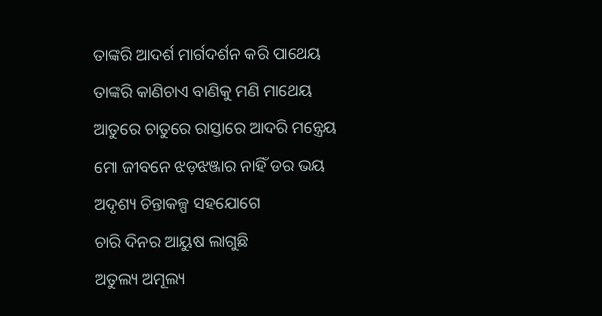ତାଙ୍କରି ଆଦର୍ଶ ମାର୍ଗଦର୍ଶନ କରି ପାଥେୟ
ତାଙ୍କରି କାଣିଚାଏ ବାଣିକୁ ମଣି ମାଥେୟ
ଆତୁରେ ଚାତୁରେ ରାସ୍ତାରେ ଆଦରି ମନ୍ତ୍ରେୟ
ମୋ ଜୀବନେ ଝଡ଼ଝଞ୍ଜାର ନାହିଁ ଡର ଭୟ
ଅଦୃଶ୍ୟ ଚିନ୍ତାକଳ୍ପ ସହଯୋଗେ
ଚାରି ଦିନର ଆୟୁଷ ଲାଗୁଛି
ଅତୁଲ୍ୟ ଅମୂଲ୍ୟ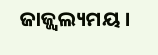ଜାଜ୍ଜ୍ଵଲ୍ୟମୟ ।